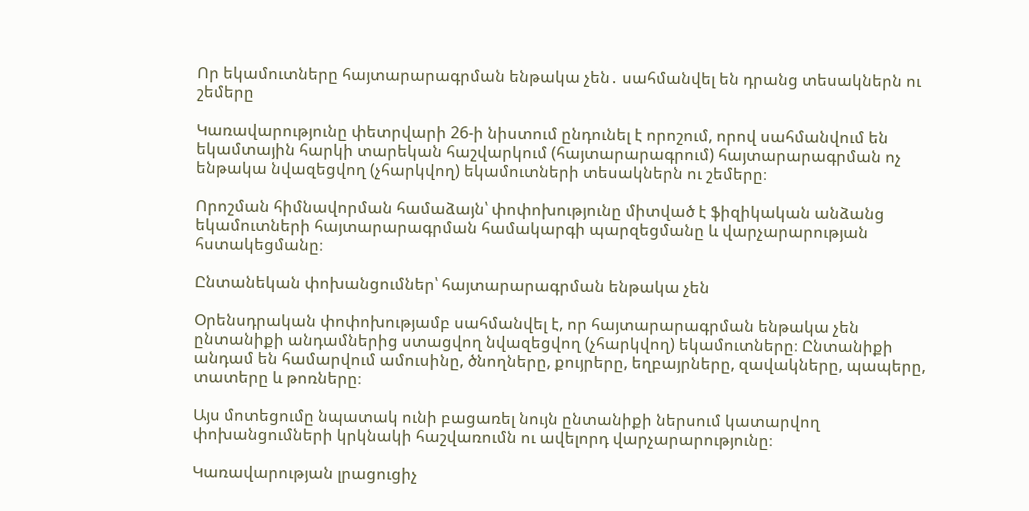Որ եկամուտները հայտարարագրման ենթակա չեն․ սահմանվել են դրանց տեսակներն ու շեմերը

Կառավարությունը փետրվարի 26-ի նիստում ընդունել է որոշում, որով սահմանվում են եկամտային հարկի տարեկան հաշվարկում (հայտարարագրում) հայտարարագրման ոչ ենթակա նվազեցվող (չհարկվող) եկամուտների տեսակներն ու շեմերը։

Որոշման հիմնավորման համաձայն՝ փոփոխությունը միտված է ֆիզիկական անձանց եկամուտների հայտարարագրման համակարգի պարզեցմանը և վարչարարության հստակեցմանը։

Ընտանեկան փոխանցումներ՝ հայտարարագրման ենթակա չեն

Օրենսդրական փոփոխությամբ սահմանվել է, որ հայտարարագրման ենթակա չեն ընտանիքի անդամներից ստացվող նվազեցվող (չհարկվող) եկամուտները։ Ընտանիքի անդամ են համարվում ամուսինը, ծնողները, քույրերը, եղբայրները, զավակները, պապերը, տատերը և թոռները։

Այս մոտեցումը նպատակ ունի բացառել նույն ընտանիքի ներսում կատարվող փոխանցումների կրկնակի հաշվառումն ու ավելորդ վարչարարությունը։

Կառավարության լրացուցիչ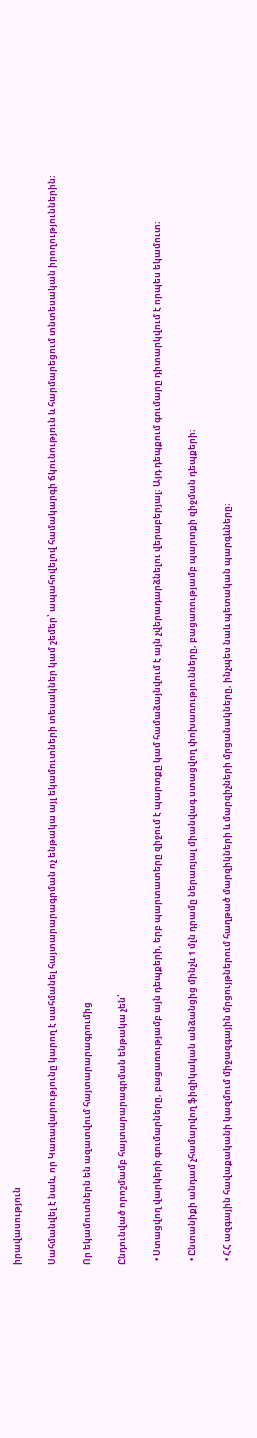իրավասություն

Սահմանվել է նաև, որ Կառավարությունը կարող է սահմանել հայտարարագրման ոչ ենթակա այլ եկամուտների տեսակներ կամ շեմեր՝ ապահովելով համակարգի ճկունություն և հարմարեցում տնտեսական իրողություններին։

Որ եկամուտներն են ազատվում հայտարարագրումից

Ընդունված որոշմամբ հայտարարագրման ենթակա չեն՝

  • Ստացվող վարկերի գումարները, բացառությամբ այն դեպքերի, երբ պարտատերը զիջում է պարտքը կամ համաձայնվում է այն չվերադարձնելու վերաբերյալ։ Այդ դեպքում գումարը դիտարկվում է որպես եկամուտ։

  • Ընտանիքի անդամ չհամարվող ֆիզիկական անձանցից մինչև 1 մլն դրամը ներառյալ միանվագ ստացվող փոխառությունները, բացառությամբ պարտքի զիջման դեպքերի։

  • ՀՀ ազգային հավաքականի կազմում միջազգային մրցույթներում հաղթած մարզիկների և մարզիչների մրցանակները, ինչպես նաև պետական պարգևները։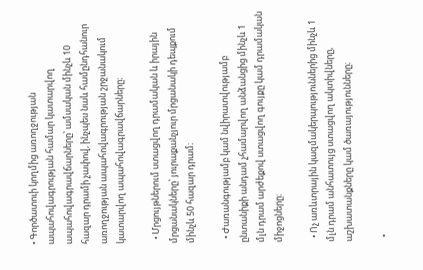• Գործատուի կողմից առողջության ապահովագրության համար կատարվող ապահովագրավճարները՝ ամսական մինչև 10 հազար դրամի չափով, ինչպես նաև համընդհանուր առողջության ապահովագրության շրջանակում կատարվող ապահովագրավճարները։

  • Մրցույթներում ստացվող դրամական և իրային մրցանակները՝ յուրաքանչյուր մրցանակի դեպքում մինչև 50 հազար դրամ։

  • Ժառանգությամբ կամ նվիրատվությամբ ընտանիքի անդամ չհամարվող անձանցից մինչև 1 մլն դրամ արժեքով ստացվող գույքը կամ դրամական միջոցները։

  • Ոչ առևտրային կազմակերպություններից մինչև 1 մլն դրամ անհատույց ստացվող ակտիվները, աշխատանքները կամ ծառայությունները։

  •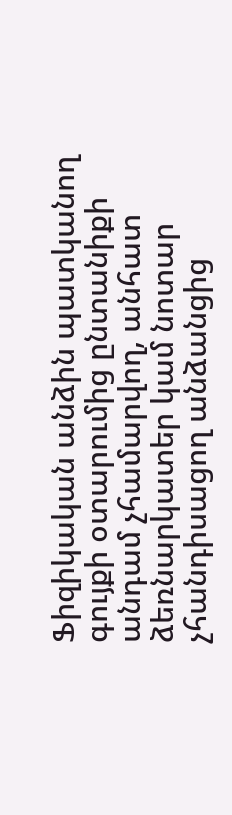Ֆիզիկական անձին պատկանող գույքի օտարումից ընտանիքի անդամ չհամարվող, անհատ ձեռնարկատեր կամ նոտար չհանդիսացող անձանցից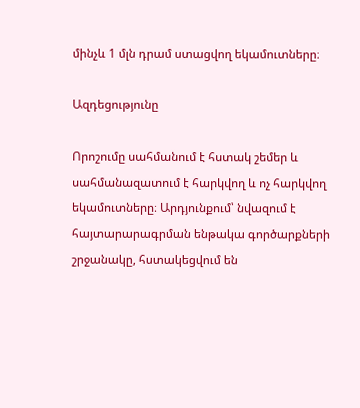մինչև 1 մլն դրամ ստացվող եկամուտները։

Ազդեցությունը

Որոշումը սահմանում է հստակ շեմեր և սահմանազատում է հարկվող և ոչ հարկվող եկամուտները։ Արդյունքում՝ նվազում է հայտարարագրման ենթակա գործարքների շրջանակը, հստակեցվում են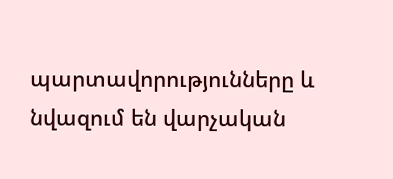պարտավորությունները և նվազում են վարչական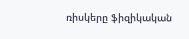ռիսկերը ֆիզիկական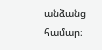անձանց համար։